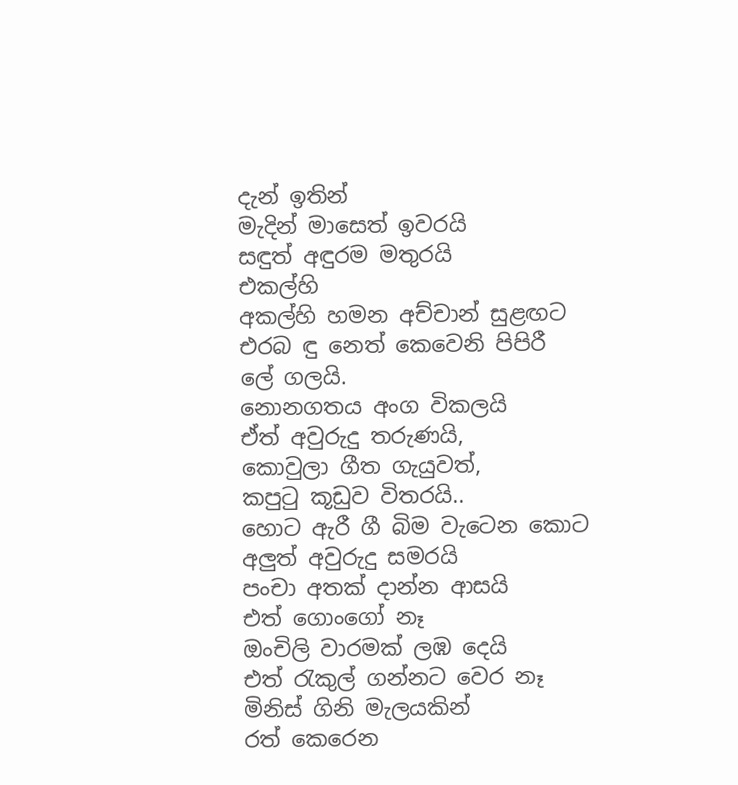දැන් ඉතින්
මැදින් මාසෙත් ඉවරයි
සඳුත් අඳුරම මතුරයි
එකල්හි
අකල්හි හමන අච්චාන් සුළඟට
එරබ ඳු නෙත් කෙවෙනි පිපිරී
ලේ ගලයි.
නොනගතය අංග විකලයි
ඒත් අවුරුදු තරුණයි,
කොවුලා ගීත ගැයුවත්,
කපුටු කූඩුව විතරයි..
හොට ඇරී ගී බිම වැටෙන කොට
අලුත් අවුරුදු සමරයි
පංචා අතක් දාන්න ආසයි
එත් ගොංගෝ නෑ
ඔංචිලි වාරමක් ලඹ දෙයි
එත් රැකුල් ගන්නට වෙර නෑ
මිනිස් ගිනි මැලයකින්
රත් කෙරෙන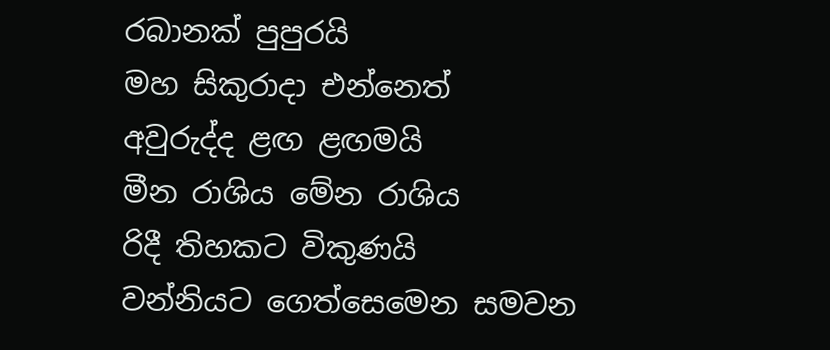රබානක් පුපුරයි
මහ සිකුරාදා එන්නෙත්
අවුරුද්ද ළඟ ළඟමයි
මීන රාශිය මේන රාශිය
රිදී තිහකට විකුණයි
වන්නියට ගෙත්සෙමෙන සමවන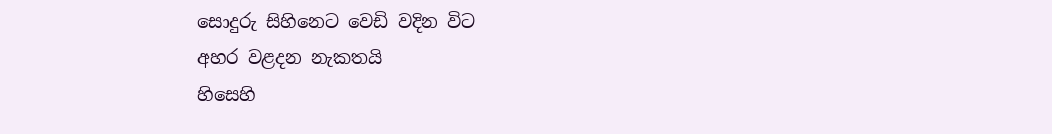සොදුරු සිහිනෙට වෙඩි වදින විට
අහර වළදන නැකතයි
හිසෙහි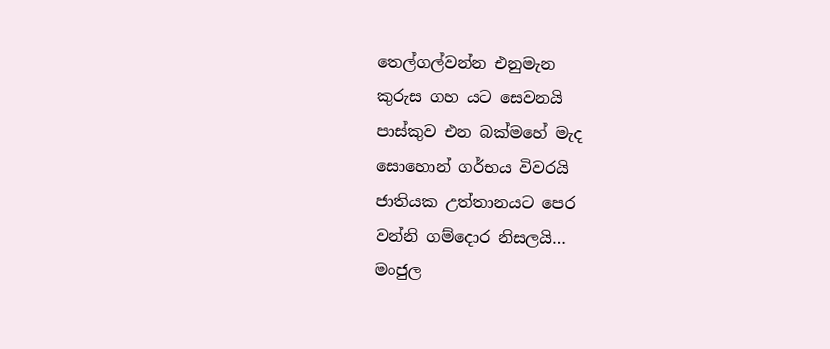තෙල්ගල්වන්න එනුමැන
කුරුස ගහ යට සෙවනයි
පාස්කුව එන බක්මහේ මැද
සොහොන් ගර්භය විවරයි
ජාතියක උත්තානයට පෙර
වන්නි ගම්දොර නිසලයි…
මංජුල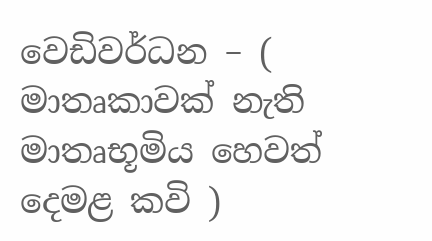වෙඩිවර්ධන – ( මාතෘකාවක් නැති මාතෘභූමිය හෙවත් දෙමළ කවි )